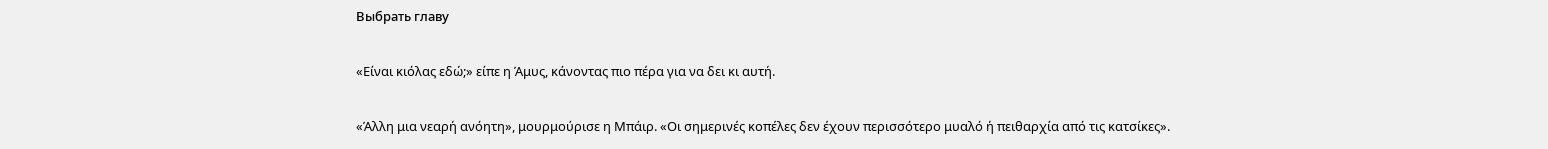Выбрать главу

«Είναι κιόλας εδώ;» είπε η Άμυς, κάνοντας πιο πέρα για να δει κι αυτή.

«Άλλη μια νεαρή ανόητη», μουρμούρισε η Μπάιρ. «Οι σημερινές κοπέλες δεν έχουν περισσότερο μυαλό ή πειθαρχία από τις κατσίκες».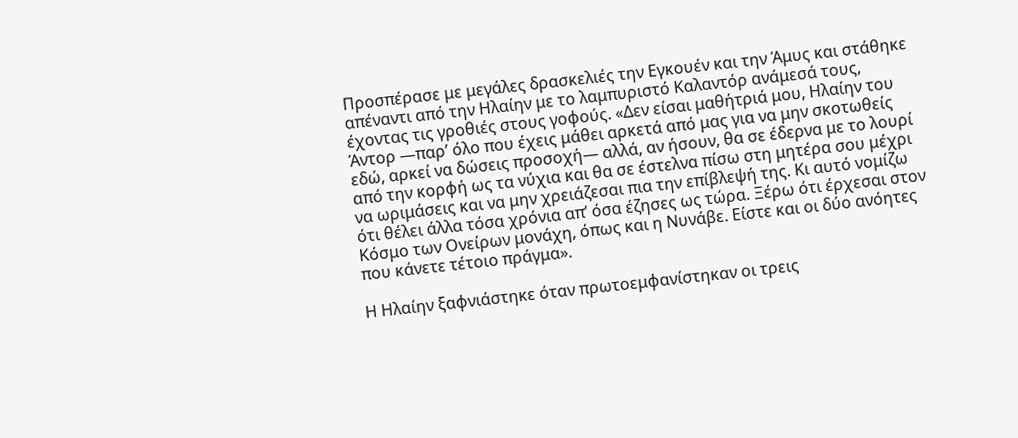Προσπέρασε με μεγάλες δρασκελιές την Εγκουέν και την Άμυς και στάθηκε απέναντι από την Ηλαίην με το λαμπυριστό Καλαντόρ ανάμεσά τους, έχοντας τις γροθιές στους γοφούς. «Δεν είσαι μαθήτριά μου, Ηλαίην του Άντορ —παρ’ όλο που έχεις μάθει αρκετά από μας για να μην σκοτωθείς εδώ, αρκεί να δώσεις προσοχή― αλλά, αν ήσουν, θα σε έδερνα με το λουρί από την κορφή ως τα νύχια και θα σε έστελνα πίσω στη μητέρα σου μέχρι να ωριμάσεις και να μην χρειάζεσαι πια την επίβλεψή της. Κι αυτό νομίζω ότι θέλει άλλα τόσα χρόνια απ’ όσα έζησες ως τώρα. Ξέρω ότι έρχεσαι στον Κόσμο των Ονείρων μονάχη, όπως και η Νυνάβε. Είστε και οι δύο ανόητες που κάνετε τέτοιο πράγμα».

Η Ηλαίην ξαφνιάστηκε όταν πρωτοεμφανίστηκαν οι τρεις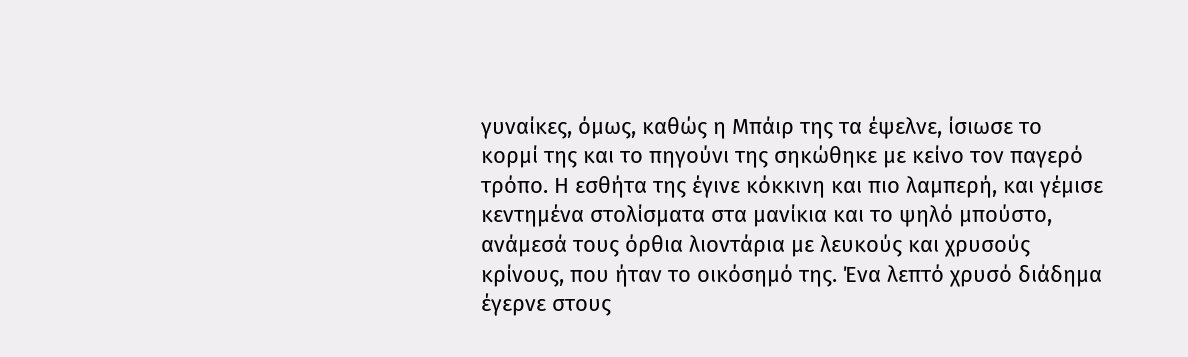γυναίκες, όμως, καθώς η Μπάιρ της τα έψελνε, ίσιωσε το κορμί της και το πηγούνι της σηκώθηκε με κείνο τον παγερό τρόπο. Η εσθήτα της έγινε κόκκινη και πιο λαμπερή, και γέμισε κεντημένα στολίσματα στα μανίκια και το ψηλό μπούστο, ανάμεσά τους όρθια λιοντάρια με λευκούς και χρυσούς κρίνους, που ήταν το οικόσημό της. Ένα λεπτό χρυσό διάδημα έγερνε στους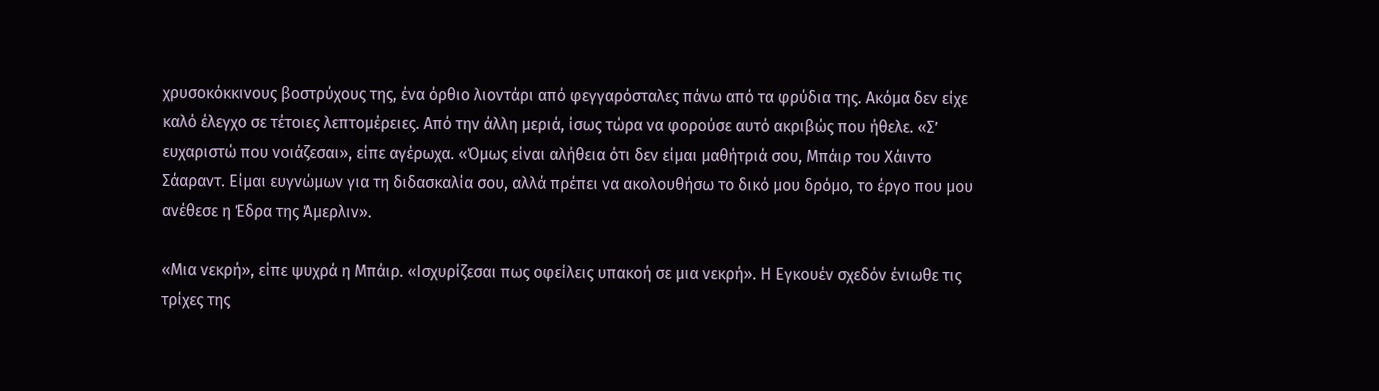χρυσοκόκκινους βοστρύχους της, ένα όρθιο λιοντάρι από φεγγαρόσταλες πάνω από τα φρύδια της. Ακόμα δεν είχε καλό έλεγχο σε τέτοιες λεπτομέρειες. Από την άλλη μεριά, ίσως τώρα να φορούσε αυτό ακριβώς που ήθελε. «Σ’ ευχαριστώ που νοιάζεσαι», είπε αγέρωχα. «Όμως είναι αλήθεια ότι δεν είμαι μαθήτριά σου, Μπάιρ του Χάιντο Σάαραντ. Είμαι ευγνώμων για τη διδασκαλία σου, αλλά πρέπει να ακολουθήσω το δικό μου δρόμο, το έργο που μου ανέθεσε η Έδρα της Άμερλιν».

«Μια νεκρή», είπε ψυχρά η Μπάιρ. «Ισχυρίζεσαι πως οφείλεις υπακοή σε μια νεκρή». Η Εγκουέν σχεδόν ένιωθε τις τρίχες της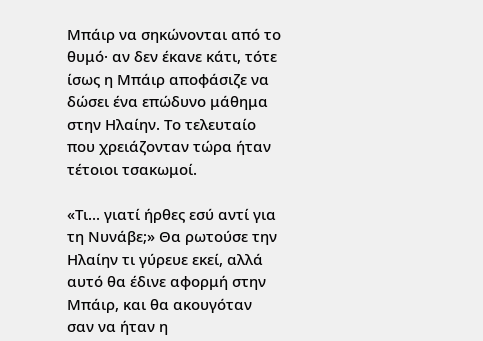Μπάιρ να σηκώνονται από το θυμό· αν δεν έκανε κάτι, τότε ίσως η Μπάιρ αποφάσιζε να δώσει ένα επώδυνο μάθημα στην Ηλαίην. Το τελευταίο που χρειάζονταν τώρα ήταν τέτοιοι τσακωμοί.

«Τι... γιατί ήρθες εσύ αντί για τη Νυνάβε;» Θα ρωτούσε την Ηλαίην τι γύρευε εκεί, αλλά αυτό θα έδινε αφορμή στην Μπάιρ, και θα ακουγόταν σαν να ήταν η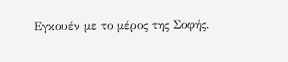Εγκουέν με το μέρος της Σοφής.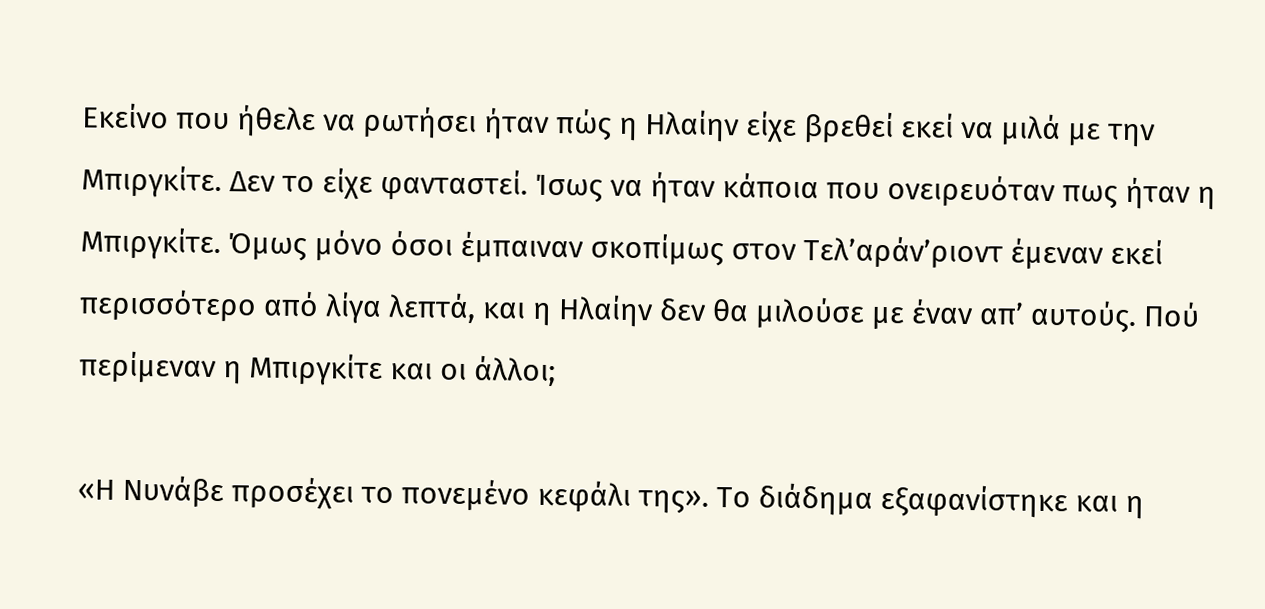Εκείνο που ήθελε να ρωτήσει ήταν πώς η Ηλαίην είχε βρεθεί εκεί να μιλά με την Μπιργκίτε. Δεν το είχε φανταστεί. Ίσως να ήταν κάποια που ονειρευόταν πως ήταν η Μπιργκίτε. Όμως μόνο όσοι έμπαιναν σκοπίμως στον Τελ’αράν’ριοντ έμεναν εκεί περισσότερο από λίγα λεπτά, και η Ηλαίην δεν θα μιλούσε με έναν απ’ αυτούς. Πού περίμεναν η Μπιργκίτε και οι άλλοι;

«Η Νυνάβε προσέχει το πονεμένο κεφάλι της». Το διάδημα εξαφανίστηκε και η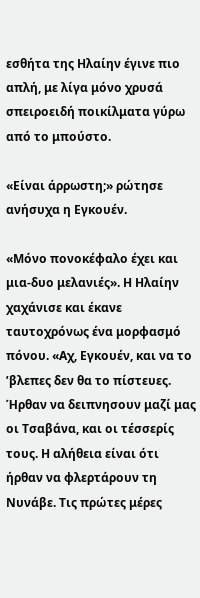εσθήτα της Ηλαίην έγινε πιο απλή, με λίγα μόνο χρυσά σπειροειδή ποικίλματα γύρω από το μπούστο.

«Είναι άρρωστη;» ρώτησε ανήσυχα η Εγκουέν.

«Μόνο πονοκέφαλο έχει και μια-δυο μελανιές». Η Ηλαίην χαχάνισε και έκανε ταυτοχρόνως ένα μορφασμό πόνου. «Αχ, Εγκουέν, και να το ’βλεπες δεν θα το πίστευες. Ήρθαν να δειπνησουν μαζί μας οι Τσαβάνα, και οι τέσσερίς τους. Η αλήθεια είναι ότι ήρθαν να φλερτάρουν τη Νυνάβε. Τις πρώτες μέρες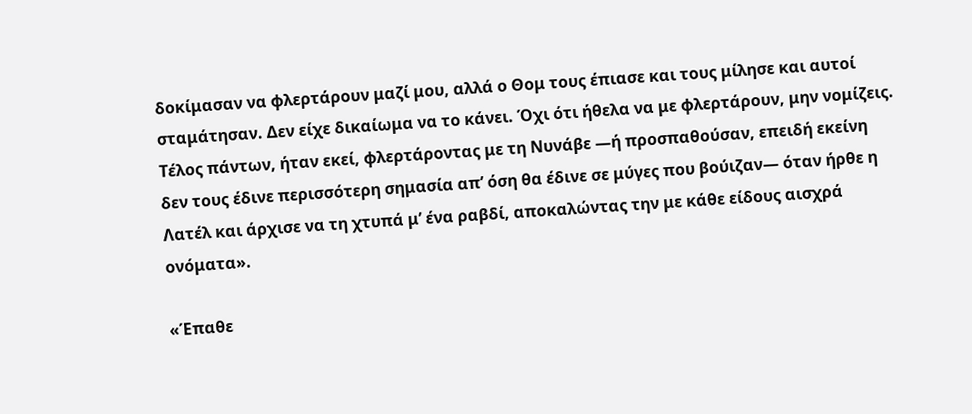δοκίμασαν να φλερτάρουν μαζί μου, αλλά ο Θομ τους έπιασε και τους μίλησε και αυτοί σταμάτησαν. Δεν είχε δικαίωμα να το κάνει. Όχι ότι ήθελα να με φλερτάρουν, μην νομίζεις. Τέλος πάντων, ήταν εκεί, φλερτάροντας με τη Νυνάβε —ή προσπαθούσαν, επειδή εκείνη δεν τους έδινε περισσότερη σημασία απ’ όση θα έδινε σε μύγες που βούιζαν― όταν ήρθε η Λατέλ και άρχισε να τη χτυπά μ’ ένα ραβδί, αποκαλώντας την με κάθε είδους αισχρά ονόματα».

«Έπαθε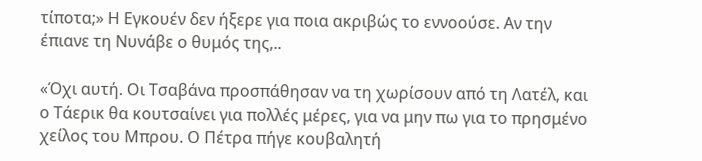τίποτα;» Η Εγκουέν δεν ήξερε για ποια ακριβώς το εννοούσε. Αν την έπιανε τη Νυνάβε ο θυμός της,..

«Όχι αυτή. Οι Τσαβάνα προσπάθησαν να τη χωρίσουν από τη Λατέλ, και ο Τάερικ θα κουτσαίνει για πολλές μέρες, για να μην πω για το πρησμένο χείλος του Μπρου. Ο Πέτρα πήγε κουβαλητή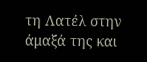τη Λατέλ στην άμαξά της και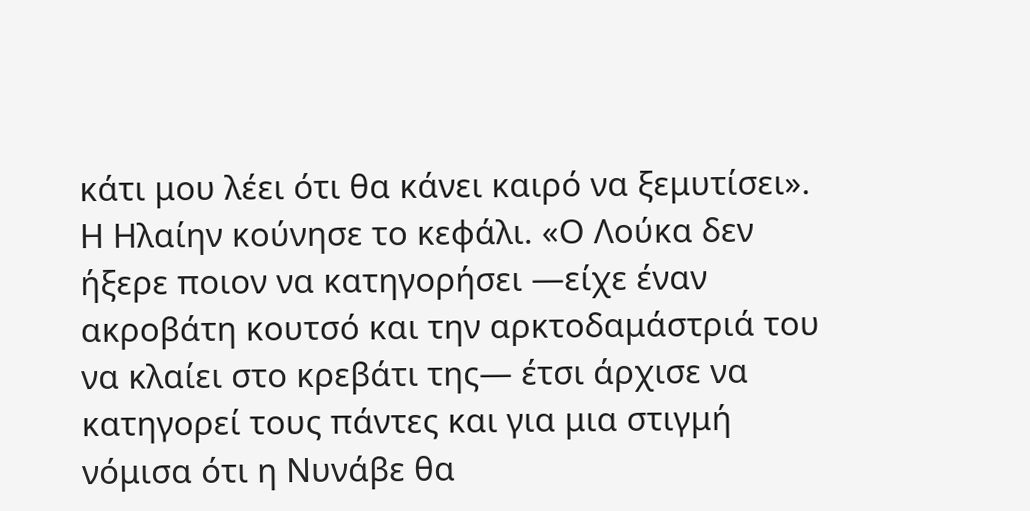κάτι μου λέει ότι θα κάνει καιρό να ξεμυτίσει». Η Ηλαίην κούνησε το κεφάλι. «Ο Λούκα δεν ήξερε ποιον να κατηγορήσει —είχε έναν ακροβάτη κουτσό και την αρκτοδαμάστριά του να κλαίει στο κρεβάτι της― έτσι άρχισε να κατηγορεί τους πάντες και για μια στιγμή νόμισα ότι η Νυνάβε θα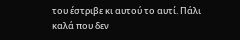του έστριβε κι αυτού το αυτί. Πάλι καλά που δεν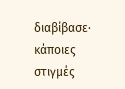διαβίβασε· κάποιες στιγμές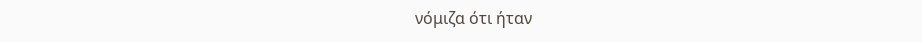νόμιζα ότι ήταν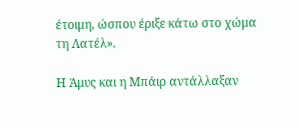έτοιμη, ώσπου έριξε κάτω στο χώμα τη Λατέλ».

Η Άμυς και η Μπάιρ αντάλλαξαν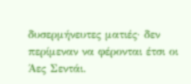δυσερμήνευτες ματιές· δεν περίμεναν να φέρονται έτσι οι Άες Σεντάι.